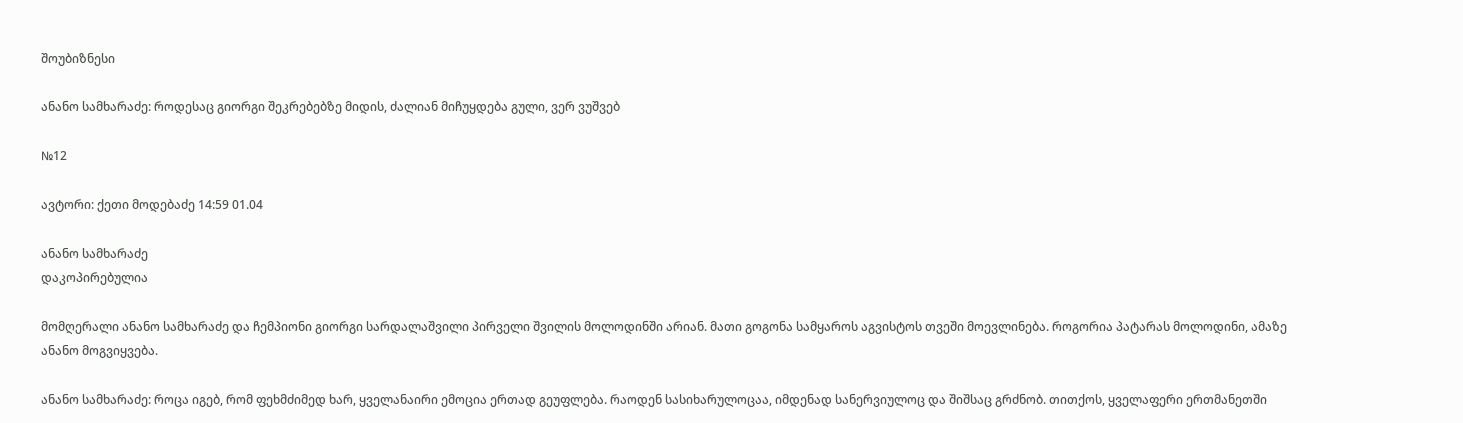შოუბიზნესი

ანანო სამხარაძე: როდესაც გიორგი შეკრებებზე მიდის, ძალიან მიჩუყდება გული, ვერ ვუშვებ

№12

ავტორი: ქეთი მოდებაძე 14:59 01.04

ანანო სამხარაძე
დაკოპირებულია

მომღერალი ანანო სამხარაძე და ჩემპიონი გიორგი სარდალაშვილი პირველი შვილის მოლოდინში არიან. მათი გოგონა სამყაროს აგვისტოს თვეში მოევლინება. როგორია პატარას მოლოდინი, ამაზე ანანო მოგვიყვება.

ანანო სამხარაძე: როცა იგებ, რომ ფეხმძიმედ ხარ, ყველანაირი ემოცია ერთად გეუფლება. რაოდენ სასიხარულოცაა, იმდენად სანერვიულოც და შიშსაც გრძნობ. თითქოს, ყველაფერი ერთმანეთში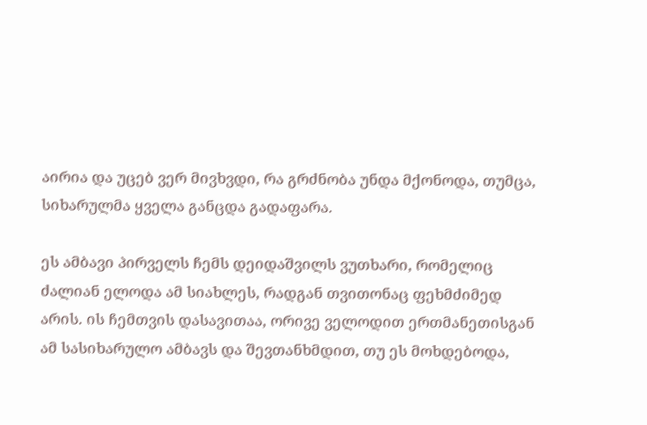აირია და უცებ ვერ მივხვდი, რა გრძნობა უნდა მქონოდა, თუმცა, სიხარულმა ყველა განცდა გადაფარა.

ეს ამბავი პირველს ჩემს დეიდაშვილს ვუთხარი, რომელიც ძალიან ელოდა ამ სიახლეს, რადგან თვითონაც ფეხმძიმედ არის. ის ჩემთვის დასავითაა, ორივე ველოდით ერთმანეთისგან ამ სასიხარულო ამბავს და შევთანხმდით, თუ ეს მოხდებოდა,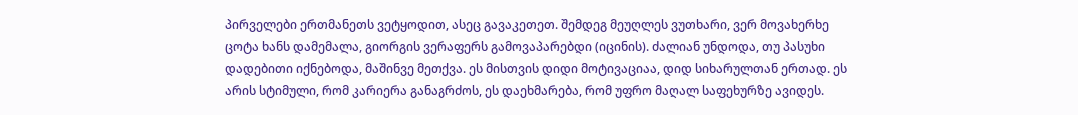პირველები ერთმანეთს ვეტყოდით, ასეც გავაკეთეთ. შემდეგ მეუღლეს ვუთხარი, ვერ მოვახერხე ცოტა ხანს დამემალა, გიორგის ვერაფერს გამოვაპარებდი (იცინის). ძალიან უნდოდა, თუ პასუხი დადებითი იქნებოდა, მაშინვე მეთქვა. ეს მისთვის დიდი მოტივაციაა, დიდ სიხარულთან ერთად. ეს არის სტიმული, რომ კარიერა განაგრძოს, ეს დაეხმარება, რომ უფრო მაღალ საფეხურზე ავიდეს.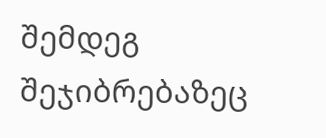შემდეგ შეჯიბრებაზეც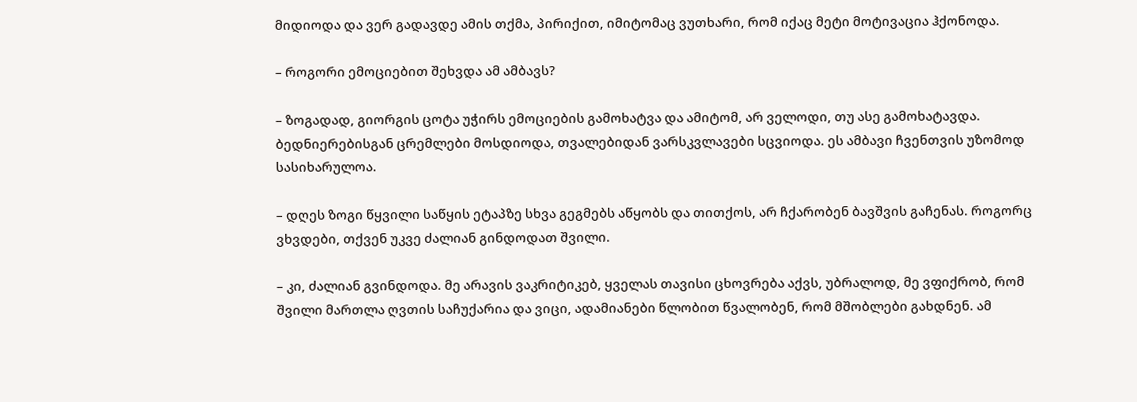მიდიოდა და ვერ გადავდე ამის თქმა, პირიქით, იმიტომაც ვუთხარი, რომ იქაც მეტი მოტივაცია ჰქონოდა.

– როგორი ემოციებით შეხვდა ამ ამბავს?

– ზოგადად, გიორგის ცოტა უჭირს ემოციების გამოხატვა და ამიტომ, არ ველოდი, თუ ასე გამოხატავდა. ბედნიერებისგან ცრემლები მოსდიოდა, თვალებიდან ვარსკვლავები სცვიოდა. ეს ამბავი ჩვენთვის უზომოდ სასიხარულოა.

– დღეს ზოგი წყვილი საწყის ეტაპზე სხვა გეგმებს აწყობს და თითქოს, არ ჩქარობენ ბავშვის გაჩენას. როგორც ვხვდები, თქვენ უკვე ძალიან გინდოდათ შვილი.

– კი, ძალიან გვინდოდა. მე არავის ვაკრიტიკებ, ყველას თავისი ცხოვრება აქვს, უბრალოდ, მე ვფიქრობ, რომ შვილი მართლა ღვთის საჩუქარია და ვიცი, ადამიანები წლობით წვალობენ, რომ მშობლები გახდნენ. ამ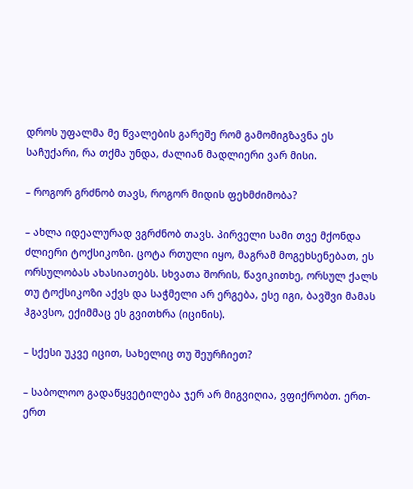დროს უფალმა მე წვალების გარეშე რომ გამომიგზავნა ეს საჩუქარი, რა თქმა უნდა, ძალიან მადლიერი ვარ მისი.

– როგორ გრძნობ თავს, როგორ მიდის ფეხმძიმობა?

– ახლა იდეალურად ვგრძნობ თავს. პირველი სამი თვე მქონდა ძლიერი ტოქსიკოზი. ცოტა რთული იყო, მაგრამ მოგეხსენებათ, ეს ორსულობას ახასიათებს. სხვათა შორის, წავიკითხე, ორსულ ქალს თუ ტოქსიკოზი აქვს და საჭმელი არ ერგება, ესე იგი, ბავშვი მამას ჰგავსო, ექიმმაც ეს გვითხრა (იცინის).

– სქესი უკვე იცით, სახელიც თუ შეურჩიეთ?

– საბოლოო გადაწყვეტილება ჯერ არ მიგვიღია, ვფიქრობთ. ერთ-ერთ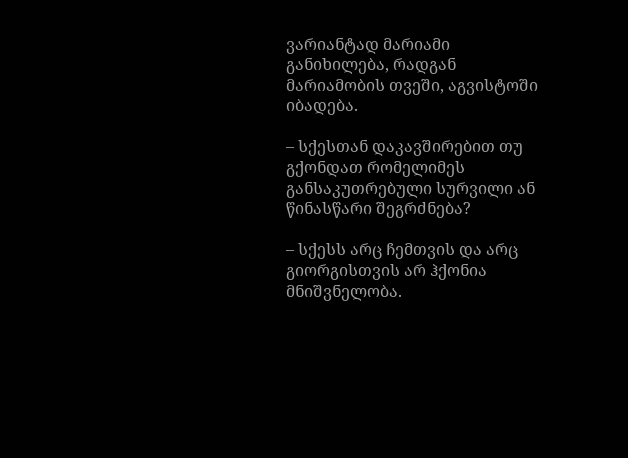ვარიანტად მარიამი განიხილება, რადგან მარიამობის თვეში, აგვისტოში იბადება.

– სქესთან დაკავშირებით თუ გქონდათ რომელიმეს განსაკუთრებული სურვილი ან წინასწარი შეგრძნება?

– სქესს არც ჩემთვის და არც გიორგისთვის არ ჰქონია მნიშვნელობა.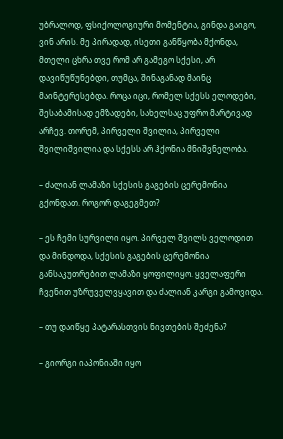უბრალოდ, ფსიქოლოგიური მომენტია, გინდა გაიგო, ვინ არის. მე პირადად, ისეთი განწყობა მქონდა, მთელი ცხრა თვე რომ არ გამეგო სქესი, არ დავიწუწუნებდი, თუმცა, შინაგანად მაინც მაინტერესებდა. როცა იცი, რომელ სქესს ელოდები, შესაბამისად ემზადები, სახელსაც უფრო მარტივად არჩევ. თორემ, პირველი შვილია, პირველი შვილიშვილია და სქესს არ ჰქონია მნიშვნელობა.

– ძალიან ლამაზი სქესის გაგების ცერემონია გქონდათ. როგორ დაგეგმეთ?

– ეს ჩემი სურვილი იყო. პირველ შვილს ველოდით და მინდოდა, სქესის გაგების ცერემონია განსაკუთრებით ლამაზი ყოფილიყო. ყველაფერი ჩვენით უზრუველვყავით და ძალიან კარგი გამოვიდა.

– თუ დაიწყე პატარასთვის ნივთების შეძენა?

– გიორგი იაპონიაში იყო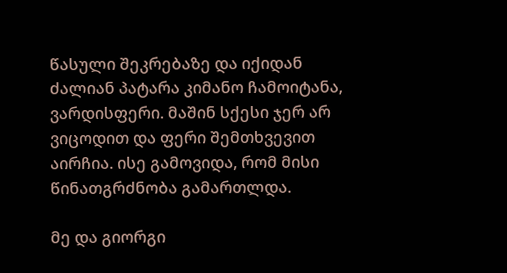წასული შეკრებაზე და იქიდან ძალიან პატარა კიმანო ჩამოიტანა, ვარდისფერი. მაშინ სქესი ჯერ არ ვიცოდით და ფერი შემთხვევით აირჩია. ისე გამოვიდა, რომ მისი წინათგრძნობა გამართლდა.

მე და გიორგი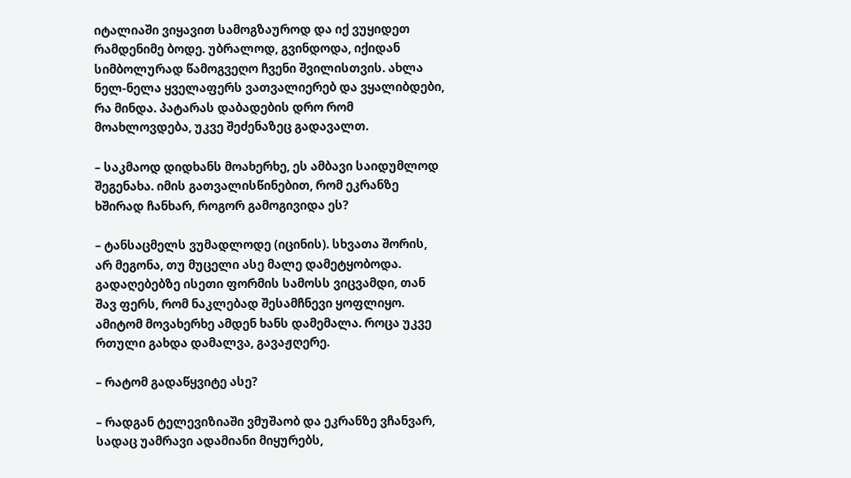იტალიაში ვიყავით სამოგზაუროდ და იქ ვუყიდეთ რამდენიმე ბოდე. უბრალოდ, გვინდოდა, იქიდან სიმბოლურად წამოგვეღო ჩვენი შვილისთვის. ახლა ნელ-ნელა ყველაფერს ვათვალიერებ და ვყალიბდები, რა მინდა. პატარას დაბადების დრო რომ მოახლოვდება, უკვე შეძენაზეც გადავალთ.

– საკმაოდ დიდხანს მოახერხე, ეს ამბავი საიდუმლოდ შეგენახა. იმის გათვალისწინებით, რომ ეკრანზე ხშირად ჩანხარ, როგორ გამოგივიდა ეს?

– ტანსაცმელს ვუმადლოდე (იცინის). სხვათა შორის, არ მეგონა, თუ მუცელი ასე მალე დამეტყობოდა. გადაღებებზე ისეთი ფორმის სამოსს ვიცვამდი, თან შავ ფერს, რომ ნაკლებად შესამჩნევი ყოფლიყო. ამიტომ მოვახერხე ამდენ ხანს დამემალა. როცა უკვე რთული გახდა დამალვა, გავაჟღერე.

– რატომ გადაწყვიტე ასე?

– რადგან ტელევიზიაში ვმუშაობ და ეკრანზე ვჩანვარ, სადაც უამრავი ადამიანი მიყურებს,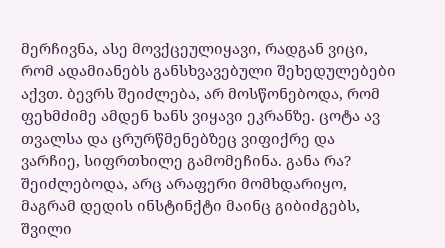მერჩივნა, ასე მოვქცეულიყავი, რადგან ვიცი, რომ ადამიანებს განსხვავებული შეხედულებები აქვთ. ბევრს შეიძლება, არ მოსწონებოდა, რომ ფეხმძიმე ამდენ ხანს ვიყავი ეკრანზე. ცოტა ავ თვალსა და ცრურწმენებზეც ვიფიქრე და ვარჩიე, სიფრთხილე გამომეჩინა. განა რა? შეიძლებოდა, არც არაფერი მომხდარიყო, მაგრამ დედის ინსტინქტი მაინც გიბიძგებს, შვილი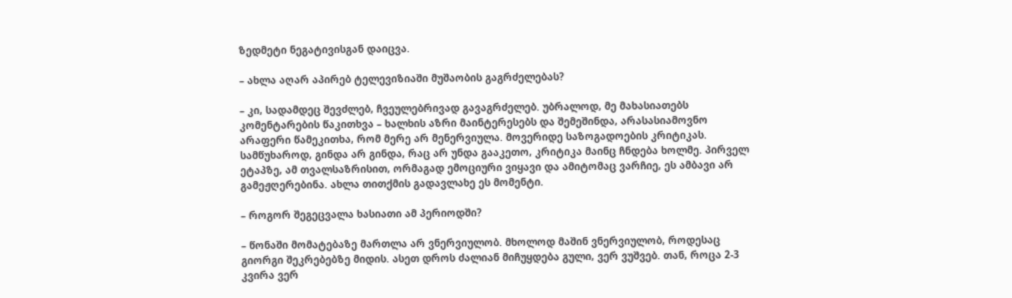ზედმეტი ნეგატივისგან დაიცვა.

– ახლა აღარ აპირებ ტელევიზიაში მუშაობის გაგრძელებას?

– კი, სადამდეც შევძლებ, ჩვეულებრივად გავაგრძელებ. უბრალოდ, მე მახასიათებს კომენტარების წაკითხვა – ხალხის აზრი მაინტერესებს და შემეშინდა, არასასიამოვნო არაფერი წამეკითხა, რომ მერე არ მენერვიულა. მოვერიდე საზოგადოების კრიტიკას. სამწუხაროდ, გინდა არ გინდა, რაც არ უნდა გააკეთო, კრიტიკა მაინც ჩნდება ხოლმე. პირველ ეტაპზე, ამ თვალსაზრისით, ორმაგად ემოციური ვიყავი და ამიტომაც ვარჩიე, ეს ამბავი არ გამეჟღერებინა. ახლა თითქმის გადავლახე ეს მომენტი.

– როგორ შეგეცვალა ხასიათი ამ პერიოდში?

– წონაში მომატებაზე მართლა არ ვნერვიულობ. მხოლოდ მაშინ ვნერვიულობ, როდესაც გიორგი შეკრებებზე მიდის. ასეთ დროს ძალიან მიჩუყდება გული, ვერ ვუშვებ. თან, როცა 2-3 კვირა ვერ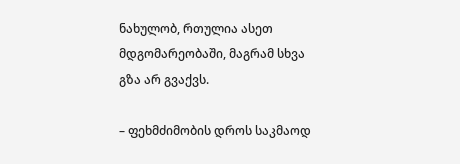ნახულობ, რთულია ასეთ მდგომარეობაში, მაგრამ სხვა გზა არ გვაქვს.

– ფეხმძიმობის დროს საკმაოდ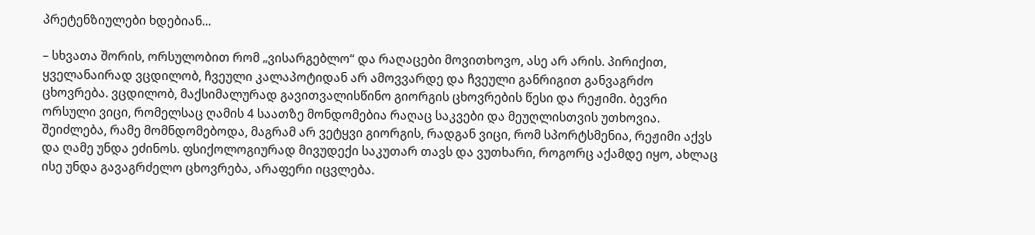პრეტენზიულები ხდებიან...

– სხვათა შორის, ორსულობით რომ „ვისარგებლო“ და რაღაცები მოვითხოვო, ასე არ არის. პირიქით, ყველანაირად ვცდილობ, ჩვეული კალაპოტიდან არ ამოვვარდე და ჩვეული განრიგით განვაგრძო ცხოვრება. ვცდილობ, მაქსიმალურად გავითვალისწინო გიორგის ცხოვრების წესი და რეჟიმი. ბევრი ორსული ვიცი, რომელსაც ღამის 4 საათზე მონდომებია რაღაც საკვები და მეუღლისთვის უთხოვია. შეიძლება, რამე მომნდომებოდა, მაგრამ არ ვეტყვი გიორგის, რადგან ვიცი, რომ სპორტსმენია, რეჟიმი აქვს და ღამე უნდა ეძინოს. ფსიქოლოგიურად მივუდექი საკუთარ თავს და ვუთხარი, როგორც აქამდე იყო, ახლაც ისე უნდა გავაგრძელო ცხოვრება, არაფერი იცვლება.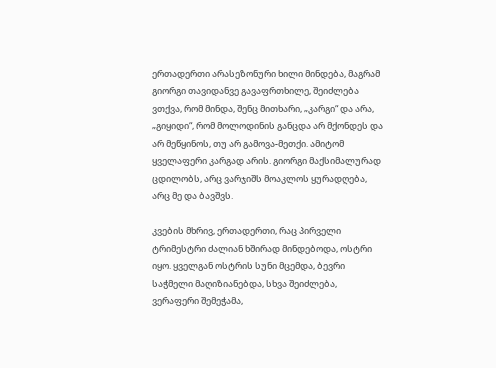ერთადერთი არასეზონური ხილი მინდება, მაგრამ გიორგი თავიდანვე გავაფრთხილე, შეიძლება ვთქვა, რომ მინდა, შენც მითხარი, „კარგი“ და არა, „გიყიდი“, რომ მოლოდინის განცდა არ მქონდეს და არ მეწყინოს, თუ არ გამოვა-მეთქი. ამიტომ ყველაფერი კარგად არის. გიორგი მაქსიმალურად ცდილობს, არც ვარჯიშს მოაკლოს ყურადღება, არც მე და ბავშვს.

კვების მხრივ, ერთადერთი, რაც პირველი ტრიმესტრი ძალიან ხშირად მინდებოდა, ოსტრი იყო. ყველგან ოსტრის სუნი მცემდა, ბევრი საჭმელი მაღიზიანებდა, სხვა შეიძლება, ვერაფერი შემეჭამა,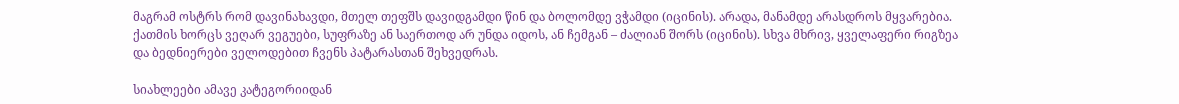მაგრამ ოსტრს რომ დავინახავდი, მთელ თეფშს დავიდგამდი წინ და ბოლომდე ვჭამდი (იცინის). არადა, მანამდე არასდროს მყვარებია. ქათმის ხორცს ვეღარ ვეგუები, სუფრაზე ან საერთოდ არ უნდა იდოს, ან ჩემგან – ძალიან შორს (იცინის). სხვა მხრივ, ყველაფერი რიგზეა და ბედნიერები ველოდებით ჩვენს პატარასთან შეხვედრას.

სიახლეები ამავე კატეგორიიდან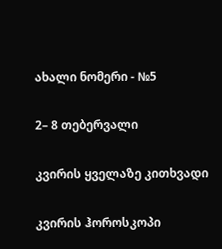ახალი ნომერი - №5

2– 8 თებერვალი

კვირის ყველაზე კითხვადი

კვირის ჰოროსკოპი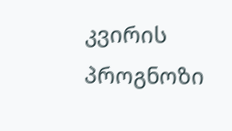კვირის პროგნოზი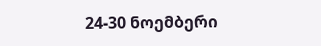24-30 ნოემბერი